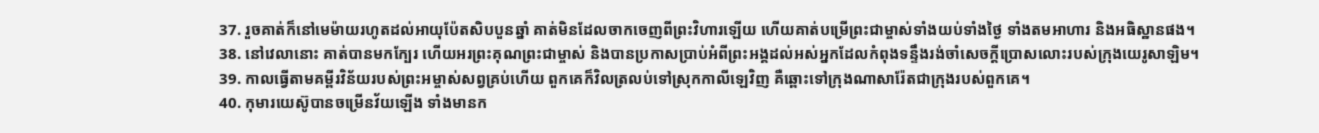37. រួចគាត់ក៏នៅមេម៉ាយរហូតដល់អាយុប៉ែតសិបបួនឆ្នាំ គាត់មិនដែលចាកចេញពីព្រះវិហារឡើយ ហើយគាត់បម្រើព្រះជាម្ចាស់ទាំងយប់ទាំងថ្ងៃ ទាំងតមអាហារ និងអធិស្ឋានផង។
38. នៅវេលានោះ គាត់បានមកក្បែរ ហើយអរព្រះគុណព្រះជាម្ចាស់ និងបានប្រកាសប្រាប់អំពីព្រះអង្គដល់អស់អ្នកដែលកំពុងទន្ទឹងរង់ចាំសេចក្តីប្រោសលោះរបស់ក្រុងយេរូសាឡិម។
39. កាលធ្វើតាមគម្ពីរវិន័យរបស់ព្រះអម្ចាស់សព្វគ្រប់ហើយ ពួកគេក៏វិលត្រលប់ទៅស្រុកកាលីឡេវិញ គឺឆ្ពោះទៅក្រុងណាសារ៉ែតជាក្រុងរបស់ពួកគេ។
40. កុមារយេស៊ូបានចម្រើនវ័យឡើង ទាំងមានក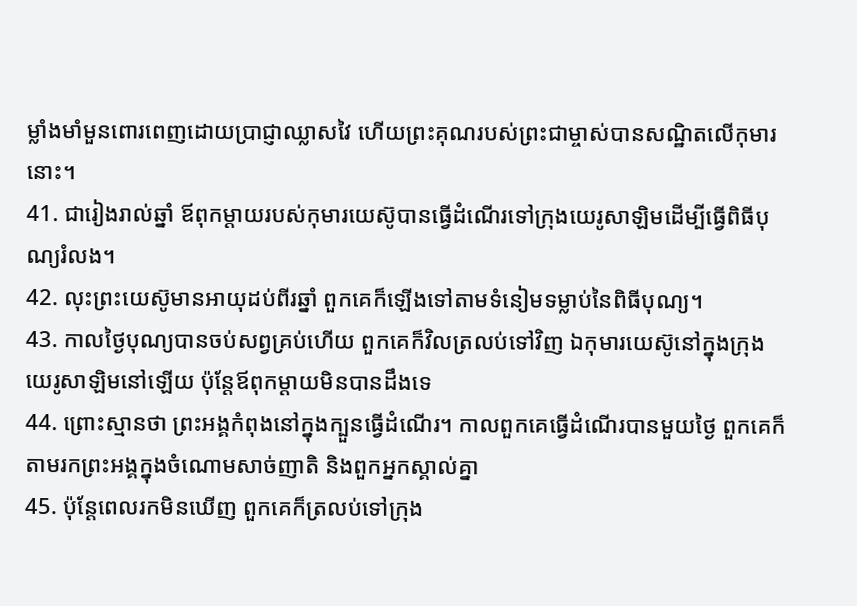ម្លាំងមាំមួនពោរពេញដោយប្រាជ្ញាឈ្លាសវៃ ហើយព្រះគុណរបស់ព្រះជាម្ចាស់បានសណ្ឋិតលើកុមារនោះ។
41. ជារៀងរាល់ឆ្នាំ ឪពុកម្ដាយរបស់កុមារយេស៊ូបានធ្វើដំណើរទៅក្រុងយេរូសាឡិមដើម្បីធ្វើពិធីបុណ្យរំលង។
42. លុះព្រះយេស៊ូមានអាយុដប់ពីរឆ្នាំ ពួកគេក៏ឡើងទៅតាមទំនៀមទម្លាប់នៃពិធីបុណ្យ។
43. កាលថ្ងៃបុណ្យបានចប់សព្វគ្រប់ហើយ ពួកគេក៏វិលត្រលប់ទៅវិញ ឯកុមារយេស៊ូនៅក្នុងក្រុងយេរូសាឡិមនៅឡើយ ប៉ុន្ដែឪពុកម្ដាយមិនបានដឹងទេ
44. ព្រោះស្មានថា ព្រះអង្គកំពុងនៅក្នុងក្បួនធ្វើដំណើរ។ កាលពួកគេធ្វើដំណើរបានមួយថ្ងៃ ពួកគេក៏តាមរកព្រះអង្គក្នុងចំណោមសាច់ញាតិ និងពួកអ្នកស្គាល់គ្នា
45. ប៉ុន្ដែពេលរកមិនឃើញ ពួកគេក៏ត្រលប់ទៅក្រុង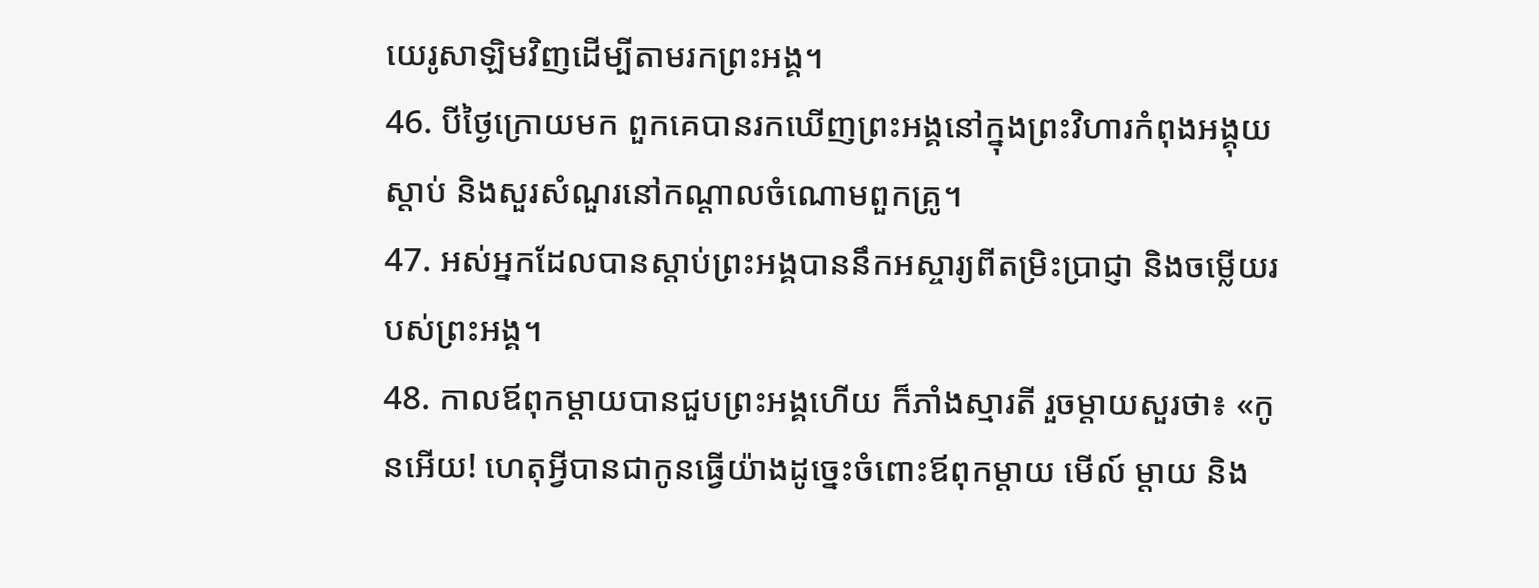យេរូសាឡិមវិញដើម្បីតាមរកព្រះអង្គ។
46. បីថ្ងៃក្រោយមក ពួកគេបានរកឃើញព្រះអង្គនៅក្នុងព្រះវិហារកំពុងអង្គុយស្ដាប់ និងសួរសំណួរនៅកណ្ដាលចំណោមពួកគ្រូ។
47. អស់អ្នកដែលបានស្ដាប់ព្រះអង្គបាននឹកអស្ចារ្យពីតម្រិះប្រាជ្ញា និងចម្លើយរបស់ព្រះអង្គ។
48. កាលឪពុកម្ដាយបានជួបព្រះអង្គហើយ ក៏ភាំងស្មារតី រួចម្ដាយសួរថា៖ «កូនអើយ! ហេតុអ្វីបានជាកូនធ្វើយ៉ាងដូច្នេះចំពោះឪពុកម្ដាយ មើល៍ ម្ដាយ និង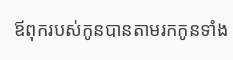ឪពុករបស់កូនបានតាមរកកូនទាំង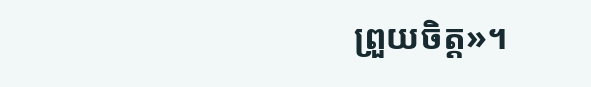ព្រួយចិត្ដ»។